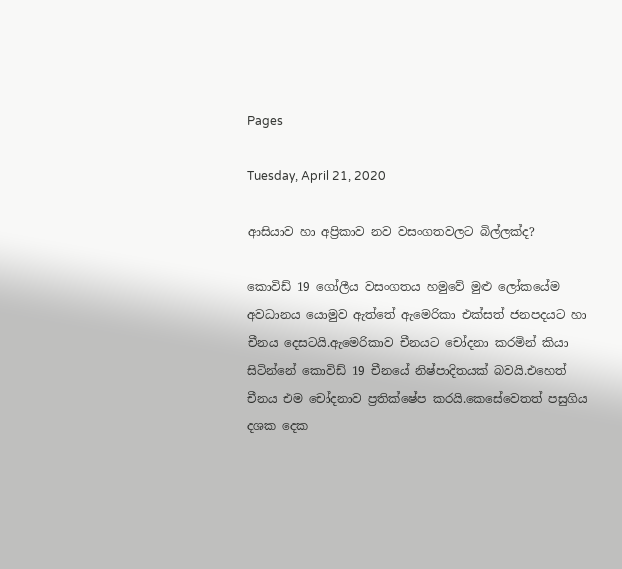Pages

Tuesday, April 21, 2020

ආසියාව හා අප්‍රිකාව නව වසංගතවලට බිල්ලක්ද?

කොවිඩ් 19 ගෝලීය වසංගතය හමුවේ මුළු ලෝකයේම අවධානය යොමුව ඇත්තේ ඇමෙරිකා එක්සත් ජනපදයට හා  චීනය දෙසටයි.ඇමෙරිකාව චීනයට චෝදනා කරමින් කියා සිටින්නේ කොවිඩ් 19 චීනයේ නිෂ්පාදිතයක් බවයි.එහෙත් චීනය එම චෝදනාව ප්‍රතික්ෂේප කරයි.කෙසේවෙතත් පසුගිය දශක දෙක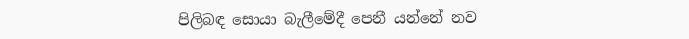පිලිබඳ සොයා බැලීමේදී පෙනී යන්නේ නව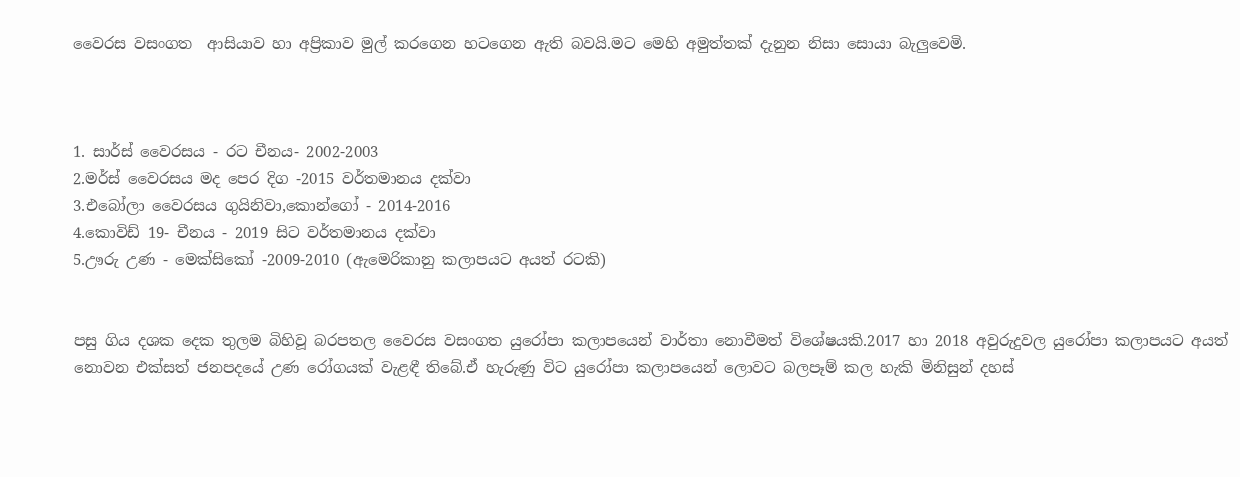වෛරස වසංගත  ආසියාව හා අප්‍රිකාව මුල් කරගෙන හටගෙන ඇති බවයි.මට මෙහි අමුත්තක් දැනුන නිසා සොයා බැලුවෙමි.



1. සාර්ස් වෛරසය - රට චීනය- 2002-2003
2.මර්ස් වෛරසය මද පෙර දිග -2015 වර්තමානය දක්වා
3.එබෝලා වෛරසය ගුයිනිවා,කොන්ගෝ - 2014-2016
4.කොවිඩ් 19- චීනය - 2019 සිට වර්තමානය දක්වා
5.ඌරු උණ - මෙක්සිකෝ -2009-2010 (ඇමෙරිකානු කලාපයට අයත් රටකි)


පසු ගිය දශක දෙක තුලම බිහිවූ බරපතල වෛරස වසංගත යුරෝපා කලාපයෙන් වාර්තා නොවීමත් විශේෂයකි.2017 හා 2018 අවුරුදුවල යුරෝපා කලාපයට අයත් නොවන එක්සත් ජනපදයේ උණ රෝගයක් වැළඳී තිබේ.ඒ හැරුණු විට යුරෝපා කලාපයෙන් ලොවට බලපෑම් කල හැකි මිනිසුන් දහස්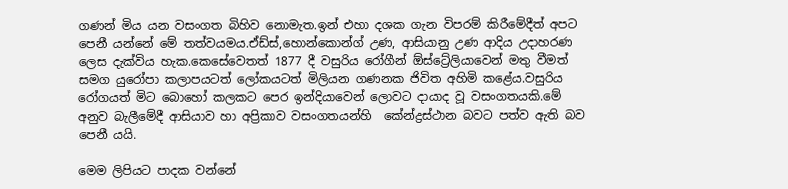ගණන් මිය යන වසංගත බිහිව නොමැත.ඉන් එහා දශක ගැන විපරම් කිරීමේදීත් අපට පෙනී යන්නේ මේ තත්වයමය.ඒඩ්ස්,හොන්කොන්ග් උණ, ආසියානු උණ ආදිය උදාහරණ ලෙස දැක්විය හැක.කෙසේවෙතත් 1877 දී වසුරිය රෝගීන් ඕස්ට්‍රේලියාවෙන් මතු වීමත් සමග යුරෝපා කලාපයටත් ලෝකයටත් මිලියන ගණනක ජිවිත අහිමි කළේය.වසුරිය රෝගයත් මිට බොහෝ කලකට පෙර ඉන්දියාවෙන් ලොවට දායාද වූ වසංගතයකි.මේ අනුව බැලීමේදී ආසියාව හා අප්‍රිකාව වසංගතයන්හි  කේන්ද්‍රස්ථාන බවට පත්ව ඇති බව පෙනී යයි.

මෙම ලිපියට පාදක වන්නේ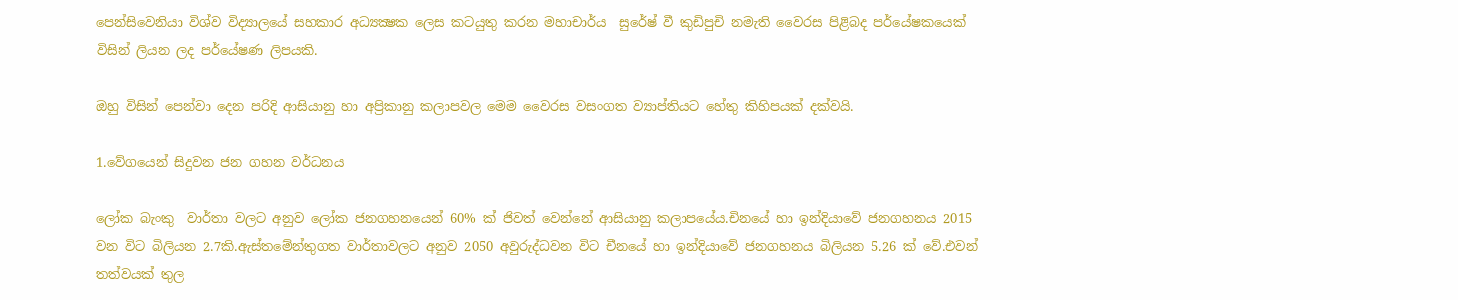පෙන්සිවෙනියා විශ්ව විද්‍යාලයේ සහකාර අධ්‍යක්‍ෂක ලෙස කටයුතු කරන මහාචාර්ය  සුරේෂ් වී කුඩිපුචි නමැති වෛරස පිළිබද පර්යේෂකයෙක් විසින් ලියන ලද පර්යේෂණ ලිපයකි.

ඔහු විසින් පෙන්වා දෙන පරිදි ආසියානු හා අප්‍රිකානු කලාපවල මෙම වෛරස වසංගත ව්‍යාප්තියට හේතු කිහිපයක් දක්වයි.

1.වේගයෙන් සිදුවන ජන ගහන වර්ධනය

ලෝක බැංකු  වාර්තා වලට අනුව ලෝක ජනගහනයෙන් 60% ක් ජිවත් වෙන්නේ ආසියානු කලාපයේය.චිනයේ හා ඉන්දියාවේ ජනගහනය 2015 වන විට බිලියන 2.7කි.ඇස්තමේන්තුගත වාර්තාවලට අනුව 2050 අවුරුද්ධවන විට චීනයේ හා ඉන්දියාවේ ජනගහනය බිලියන 5.26 ක් වේ.එවන් තත්වයක් තුල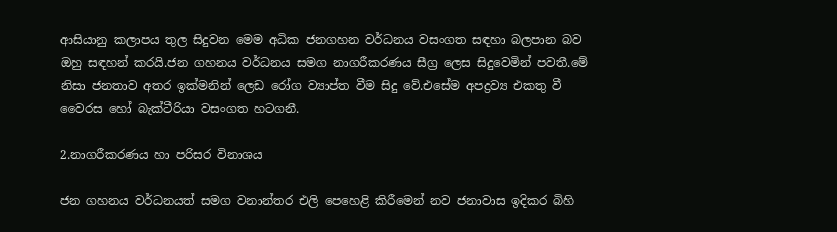ආසියානු කලාපය තුල සිදුවන මෙම අධික ජනගහන වර්ධනය වසංගත සඳහා බලපාන බව ඔහු සඳහන් කරයි.ජන ගහනය වර්ධනය සමග නාගරීකරණය සීග්‍ර ලෙස සිදුවෙමින් පවතී.මේ නිසා ජනතාව අතර ඉක්මනින් ලෙඩ රෝග ව්‍යාප්ත වීම සිදු වේ.එසේම අපද්‍රව්‍ය එකතු වී වෛරස හෝ බැක්ටීරියා වසංගත හටගනී.

2.නාගරීකරණය හා පරිසර විනාශය

ජන ගහනය වර්ධනයත් සමග වනාන්තර එලි පෙහෙළි කිරීමෙන් නව ජනාවාස ඉදිකර බිහි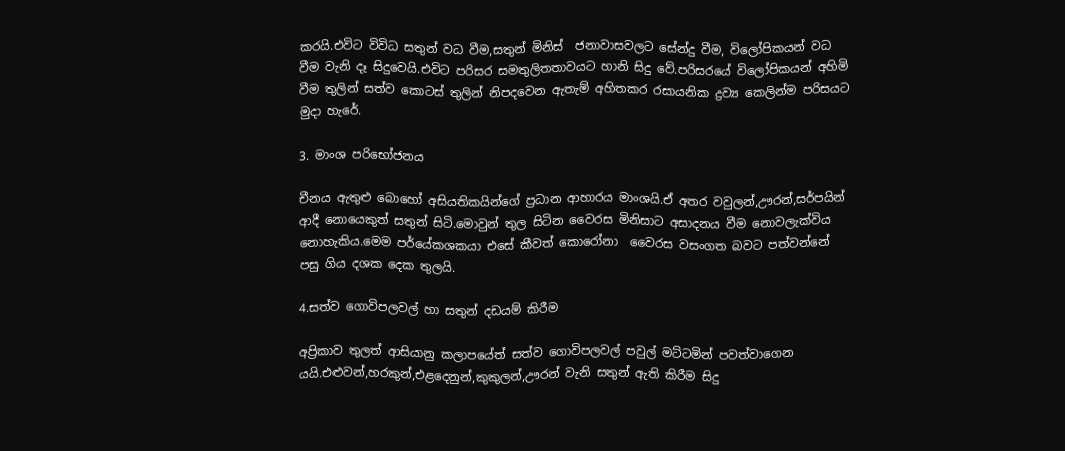කරයි.එවිට විවිධ සතුන් වධ වීම,සතුන් මිනිස්  ජනාවාසවලට සේන්දු වීම, විලෝපිකයන් වධ වීම වැනි දෑ සිදුවෙයි.එවිට පරිසර සමතුලිතතාවයට හානි සිදු වේ.පරිසරයේ විලෝපිකයන් අහිමි වීම තුලින් සත්ව කොටස් තුලින් නිපදවෙන ඇතැම් අහිතකර රසායනික ද්‍රව්‍ය කෙලින්ම පරිසයට මුදා හැරේ.

3. මාංශ පරිභෝජනය

චීනය ඇතුළු බොහෝ අසියතිකයින්ගේ ප්‍රධාන ආහාරය මාංශයි.ඒ අතර වවුලන්,ඌරන්,සර්පයින් ආදී නොයෙකුත් සතුන් සිටි.මොවුන් තුල සිටින වෛරස මිනිසාට අසාදනය වීම නොවලැක්විය නොහැකිය.මෙම පර්යේකශකයා එසේ කීවත් කොරෝනා  වෛරස වසංගත බවට පත්වන්නේ පසු ගිය දශක දෙක තුලයි.

4.සත්ව ගොවිපලවල් හා සතුන් දඩයම් කිරීම

අප්‍රිකාව තුලත් ආසියානු කලාපයේත් සත්ව ගොවිපලවල් පවුල් මට්ටමින් පවත්වාගෙන යයි.එළුවන්,හරකුන්,එළදෙනුන්,කුකුලන්,ඌරන් වැනි සතුන් ඇති කිරීම සිදු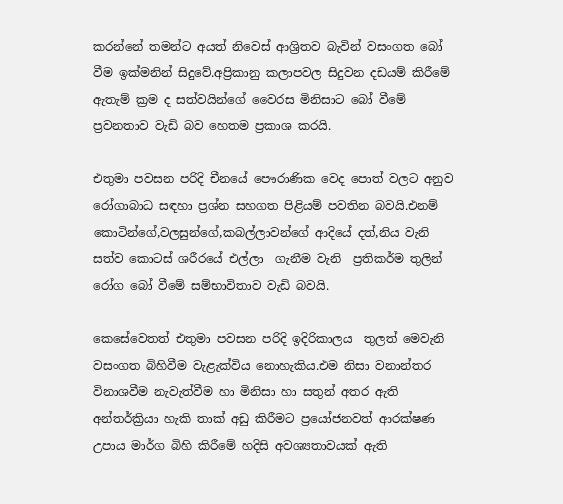කරන්නේ තමන්ට අයත් නිවෙස් ආශ්‍රිතව බැවින් වසංගත බෝ වීම ඉක්මනින් සිදුවේ.අප්‍රිකානු කලාපවල සිදුවන දඩයම් කිරීමේ ඇතැම් ක්‍රම ද සත්වයින්ගේ වෛරස මිනිසාට බෝ වීමේ ප්‍රවනතාව වැඩි බව හෙතම ප්‍රකාශ කරයි.

එතුමා පවසන පරිදි චීනයේ පෞරාණික වෙද පොත් වලට අනුව රෝගාබාධ සඳහා ප්‍රශ්න සහගත පිළියම් පවතින බවයි.එනම් කොටින්ගේ,වලසුන්ගේ,කබල්ලාවන්ගේ ආදියේ දත්,නිය වැනි සත්ව කොටස් ශරීරයේ එල්ලා  ගැනීම වැනි  ප්‍රතිකර්ම තුලින් රෝග බෝ වීමේ සම්භාවිතාව වැඩි බවයි.

කෙසේවෙතත් එතුමා පවසන පරිදි ඉදිරිකාලය  තුලත් මෙවැනි වසංගත බිහිවීම වැළැක්විය නොහැකිය.එම නිසා වනාන්තර විනාශවීම නැවැත්වීම හා මිනිසා හා සතුන් අතර ඇති අන්තර්ක්‍රියා හැකි තාක් අඩු කිරීමට ප්‍රයෝජනවත් ආරක්ෂණ උපාය මාර්ග බිහි කිරීමේ හදිසි අවශ්‍යතාවයක් ඇති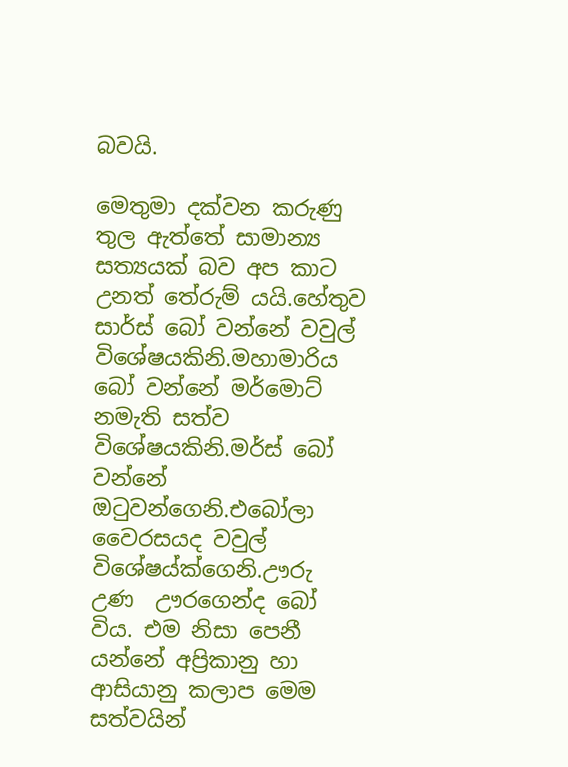බවයි.

මෙතුමා දක්වන කරුණු තුල ඇත්තේ සාමාන්‍ය සත්‍යයක් බව අප කාට උනත් තේරුම් යයි.හේතුව සාර්ස් බෝ වන්නේ වවුල් විශේෂයකිනි.මහාමාරිය බෝ වන්නේ මර්මොට් නමැති සත්ව විශේෂයකිනි.මර්ස් බෝ වන්නේ ඔටුවන්ගෙනි.එබෝලා  වෛරසයද වවුල් විශේෂය්ක්ගෙනි.ඌරු උණ  ඌරගෙන්ද බෝ විය. එම නිසා පෙනී යන්නේ අප්‍රිකානු හා ආසියානු කලාප මෙම සත්වයින්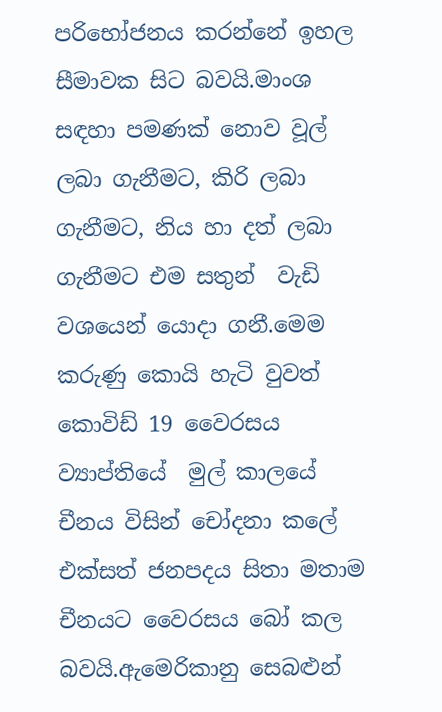පරිභෝජනය කරන්නේ ඉහල සීමාවක සිට බවයි.මාංශ සඳහා පමණක් නොව වූල් ලබා ගැනීමට, කිරි ලබා ගැනීමට, නිය හා දත් ලබා ගැනීමට එම සතුන්  වැඩි වශයෙන් යොදා ගනී.මෙම කරුණු කොයි හැටි වුවත් කොවිඩ් 19 වෛරසය ව්‍යාප්තියේ  මුල් කාලයේ චීනය විසින් චෝදනා කලේ එක්සත් ජනපදය සිතා මතාම චීනයට වෛරසය බෝ කල බවයි.ඇමෙරිකානු සෙබළුන්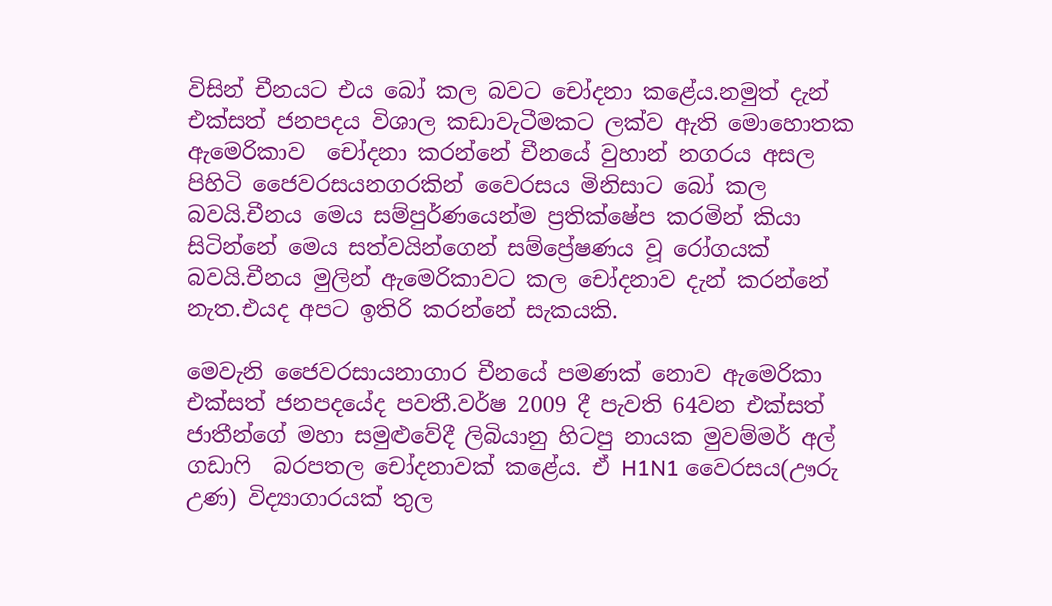විසින් චීනයට එය බෝ කල බවට චෝදනා කළේය.නමුත් දැන් එක්සත් ජනපදය විශාල කඩාවැටීමකට ලක්ව ඇති මොහොතක ඇමෙරිකාව  චෝදනා කරන්නේ චීනයේ වුහාන් නගරය අසල පිහිටි ජෛවරසයනගරකින් වෛරසය මිනිසාට බෝ කල බවයි.චීනය මෙය සම්පුර්ණයෙන්ම ප්‍රතික්ෂේප කරමින් කියා සිටින්නේ මෙය සත්වයින්ගෙන් සම්ප්‍රේෂණය වූ රෝගයක් බවයි.චීනය මුලින් ඇමෙරිකාවට කල චෝදනාව දැන් කරන්නේ නැත.එයද අපට ඉතිරි කරන්නේ සැකයකි.

මෙවැනි ජෛවරසායනාගාර චීනයේ පමණක් නොව ඇමෙරිකා  එක්සත් ජනපදයේද පවතී.වර්ෂ 2009 දී පැවති 64වන එක්සත් ජාතීන්ගේ මහා සමුළුවේදී ලිබියානු හිටපු නායක මුවම්මර් අල්  ගඩාෆි  බරපතල චෝදනාවක් කළේය. ඒ H1N1 වෛරසය(ඌරු උණ) විද්‍යාගාරයක් තුල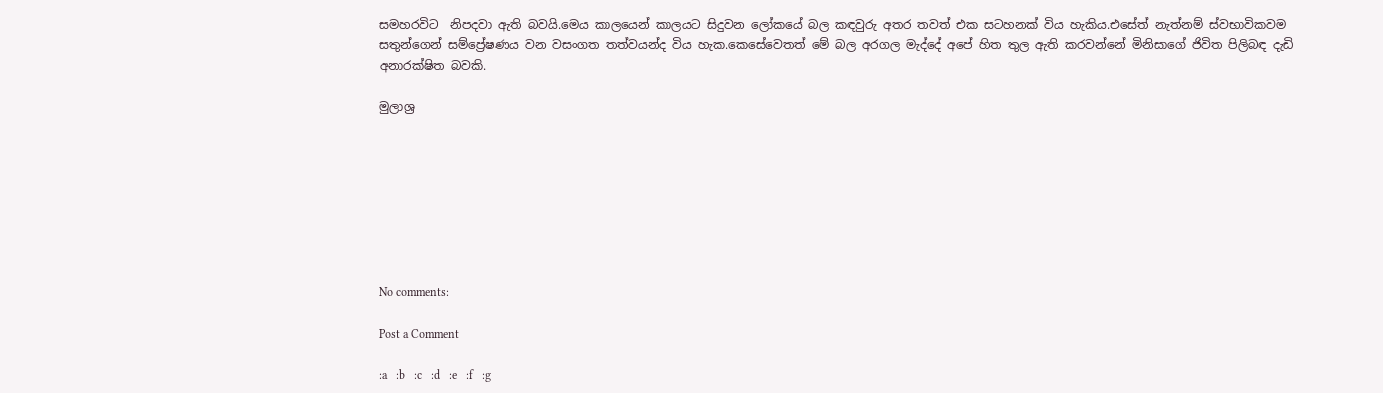සමහරවිට  නිපදවා ඇති බවයි.මෙය කාලයෙන් කාලයට සිදුවන ලෝකයේ බල කඳවුරු අතර තවත් එක සටහනක් විය හැකිය.එසේත් නැත්නම් ස්වභාවිකවම සතුන්ගෙන් සම්ප්‍රේෂණය වන වසංගත තත්වයන්ද විය හැක.කෙසේවෙතත් මේ බල අරගල මැද්දේ අපේ හිත තුල ඇති කරවන්නේ මිනිසාගේ ජිවිත පිලිබඳ දැඩි අනාරක්ෂිත බවකි.

මුලාශ්‍ර








No comments:

Post a Comment

:a   :b   :c   :d   :e   :f   :g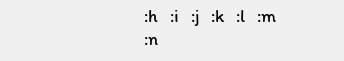:h   :i   :j   :k   :l   :m   :n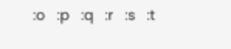:o   :p   :q   :r   :s   :t